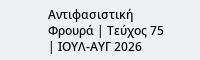Αντιφασιστική Φρουρά | Τεύχος 75 | ΙΟΥΛ-ΑΥΓ 2026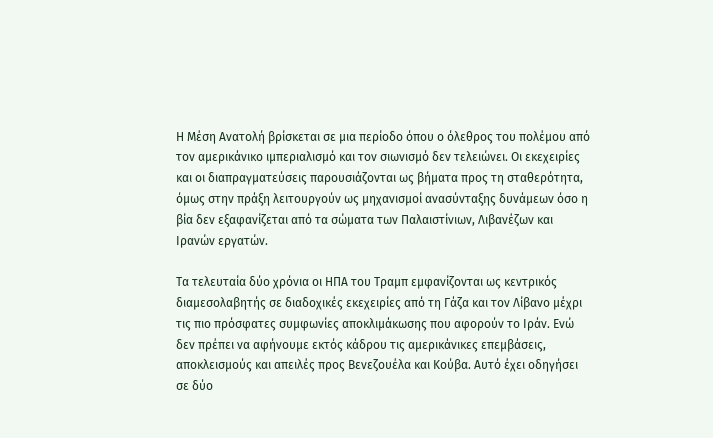Η Μέση Ανατολή βρίσκεται σε μια περίοδο όπου ο όλεθρος του πολέμου από τον αμερικάνικο ιμπεριαλισμό και τον σιωνισμό δεν τελειώνει. Οι εκεχειρίες και οι διαπραγματεύσεις παρουσιάζονται ως βήματα προς τη σταθερότητα, όμως στην πράξη λειτουργούν ως μηχανισμοί ανασύνταξης δυνάμεων όσο η βία δεν εξαφανίζεται από τα σώματα των Παλαιστίνιων, Λιβανέζων και Ιρανών εργατών.

Τα τελευταία δύο χρόνια οι ΗΠΑ του Τραμπ εμφανίζονται ως κεντρικός διαμεσολαβητής σε διαδοχικές εκεχειρίες από τη Γάζα και τον Λίβανο μέχρι τις πιο πρόσφατες συμφωνίες αποκλιμάκωσης που αφορούν το Ιράν. Ενώ δεν πρέπει να αφήνουμε εκτός κάδρου τις αμερικάνικες επεμβάσεις, αποκλεισμούς και απειλές προς Βενεζουέλα και Κούβα. Αυτό έχει οδηγήσει σε δύο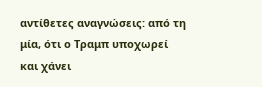αντίθετες αναγνώσεις: από τη μία, ότι ο Τραμπ υποχωρεί και χάνει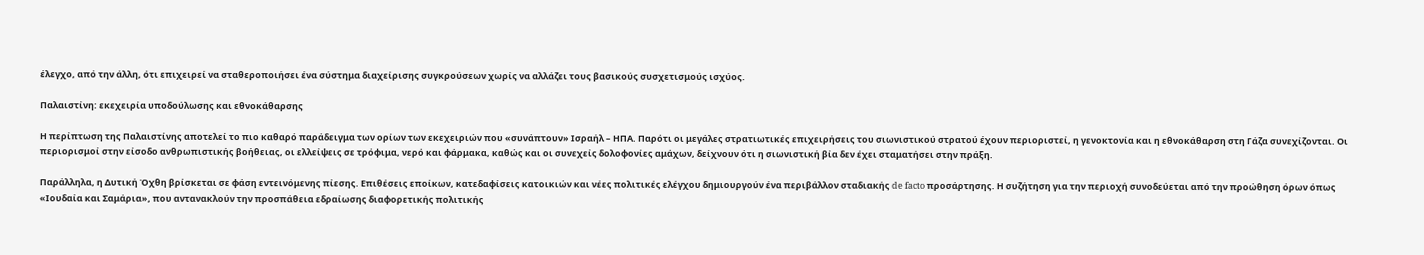έλεγχο, από την άλλη, ότι επιχειρεί να σταθεροποιήσει ένα σύστημα διαχείρισης συγκρούσεων χωρίς να αλλάζει τους βασικούς συσχετισμούς ισχύος.

Παλαιστίνη: εκεχειρία υποδούλωσης και εθνοκάθαρσης

Η περίπτωση της Παλαιστίνης αποτελεί το πιο καθαρό παράδειγμα των ορίων των εκεχειριών που «συνάπτουν» Ισραήλ – ΗΠΑ. Παρότι οι μεγάλες στρατιωτικές επιχειρήσεις του σιωνιστικού στρατού έχουν περιοριστεί, η γενοκτονία και η εθνοκάθαρση στη Γάζα συνεχίζονται. Οι περιορισμοί στην είσοδο ανθρωπιστικής βοήθειας, οι ελλείψεις σε τρόφιμα, νερό και φάρμακα, καθώς και οι συνεχείς δολοφονίες αμάχων, δείχνουν ότι η σιωνιστική βία δεν έχει σταματήσει στην πράξη.

Παράλληλα, η Δυτική Όχθη βρίσκεται σε φάση εντεινόμενης πίεσης. Επιθέσεις εποίκων, κατεδαφίσεις κατοικιών και νέες πολιτικές ελέγχου δημιουργούν ένα περιβάλλον σταδιακής de facto προσάρτησης. Η συζήτηση για την περιοχή συνοδεύεται από την προώθηση όρων όπως «Ιουδαία και Σαμάρια», που αντανακλούν την προσπάθεια εδραίωσης διαφορετικής πολιτικής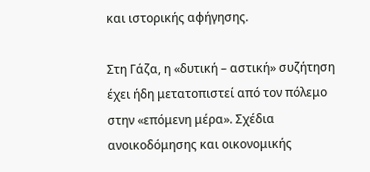και ιστορικής αφήγησης.

Στη Γάζα, η «δυτική – αστική» συζήτηση έχει ήδη μετατοπιστεί από τον πόλεμο στην «επόμενη μέρα». Σχέδια ανοικοδόμησης και οικονομικής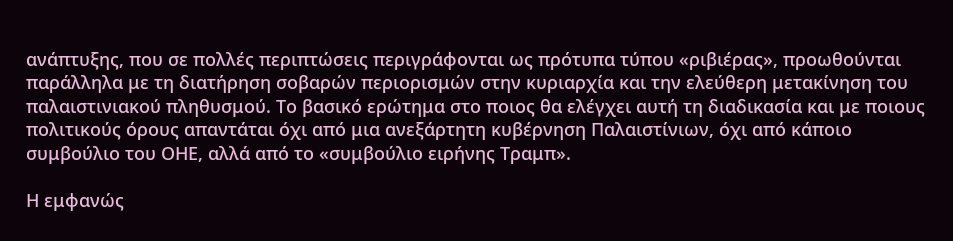ανάπτυξης, που σε πολλές περιπτώσεις περιγράφονται ως πρότυπα τύπου «ριβιέρας», προωθούνται παράλληλα με τη διατήρηση σοβαρών περιορισμών στην κυριαρχία και την ελεύθερη μετακίνηση του παλαιστινιακού πληθυσμού. Το βασικό ερώτημα στο ποιος θα ελέγχει αυτή τη διαδικασία και με ποιους πολιτικούς όρους απαντάται όχι από μια ανεξάρτητη κυβέρνηση Παλαιστίνιων, όχι από κάποιο συμβούλιο του ΟΗΕ, αλλά από το «συμβούλιο ειρήνης Τραμπ».

Η εμφανώς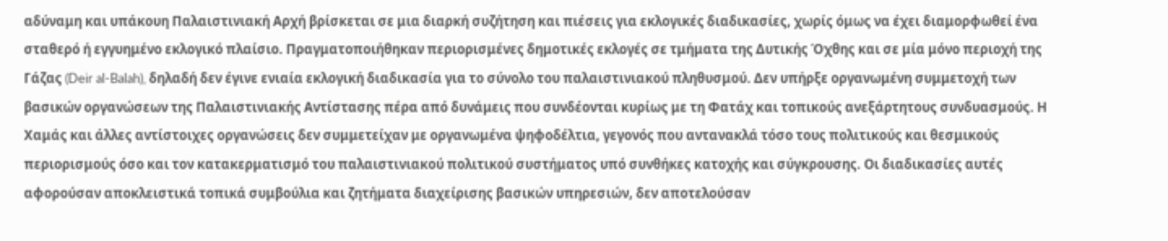αδύναμη και υπάκουη Παλαιστινιακή Αρχή βρίσκεται σε μια διαρκή συζήτηση και πιέσεις για εκλογικές διαδικασίες, χωρίς όμως να έχει διαμορφωθεί ένα σταθερό ή εγγυημένο εκλογικό πλαίσιο. Πραγματοποιήθηκαν περιορισμένες δημοτικές εκλογές σε τμήματα της Δυτικής Όχθης και σε μία μόνο περιοχή της Γάζας (Deir al-Balah), δηλαδή δεν έγινε ενιαία εκλογική διαδικασία για το σύνολο του παλαιστινιακού πληθυσμού. Δεν υπήρξε οργανωμένη συμμετοχή των βασικών οργανώσεων της Παλαιστινιακής Αντίστασης πέρα από δυνάμεις που συνδέονται κυρίως με τη Φατάχ και τοπικούς ανεξάρτητους συνδυασμούς. Η Χαμάς και άλλες αντίστοιχες οργανώσεις δεν συμμετείχαν με οργανωμένα ψηφοδέλτια, γεγονός που αντανακλά τόσο τους πολιτικούς και θεσμικούς περιορισμούς όσο και τον κατακερματισμό του παλαιστινιακού πολιτικού συστήματος υπό συνθήκες κατοχής και σύγκρουσης. Οι διαδικασίες αυτές αφορούσαν αποκλειστικά τοπικά συμβούλια και ζητήματα διαχείρισης βασικών υπηρεσιών, δεν αποτελούσαν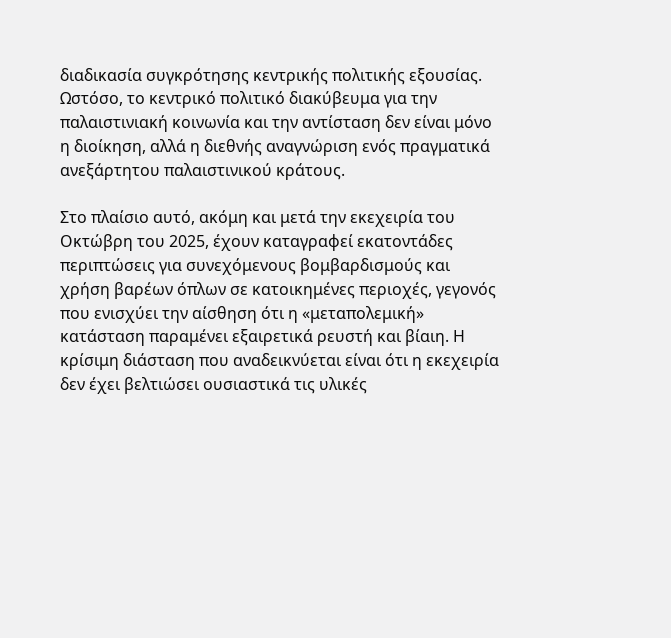διαδικασία συγκρότησης κεντρικής πολιτικής εξουσίας. Ωστόσο, το κεντρικό πολιτικό διακύβευμα για την παλαιστινιακή κοινωνία και την αντίσταση δεν είναι μόνο η διοίκηση, αλλά η διεθνής αναγνώριση ενός πραγματικά ανεξάρτητου παλαιστινικού κράτους.

Στο πλαίσιο αυτό, ακόμη και μετά την εκεχειρία του Οκτώβρη του 2025, έχουν καταγραφεί εκατοντάδες περιπτώσεις για συνεχόμενους βομβαρδισμούς και χρήση βαρέων όπλων σε κατοικημένες περιοχές, γεγονός που ενισχύει την αίσθηση ότι η «μεταπολεμική» κατάσταση παραμένει εξαιρετικά ρευστή και βίαιη. Η κρίσιμη διάσταση που αναδεικνύεται είναι ότι η εκεχειρία δεν έχει βελτιώσει ουσιαστικά τις υλικές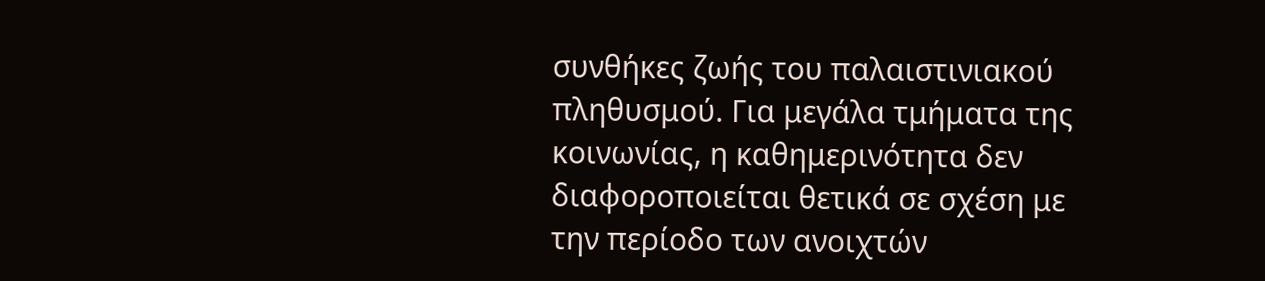συνθήκες ζωής του παλαιστινιακού πληθυσμού. Για μεγάλα τμήματα της κοινωνίας, η καθημερινότητα δεν διαφοροποιείται θετικά σε σχέση με την περίοδο των ανοιχτών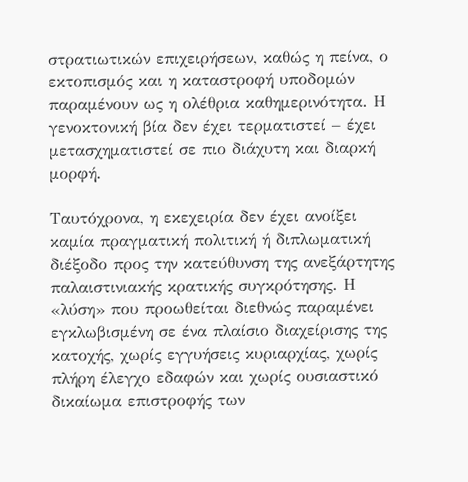στρατιωτικών επιχειρήσεων, καθώς η πείνα, ο εκτοπισμός και η καταστροφή υποδομών παραμένουν ως η ολέθρια καθημερινότητα. Η γενοκτονική βία δεν έχει τερματιστεί – έχει μετασχηματιστεί σε πιο διάχυτη και διαρκή μορφή.

Ταυτόχρονα, η εκεχειρία δεν έχει ανοίξει καμία πραγματική πολιτική ή διπλωματική διέξοδο προς την κατεύθυνση της ανεξάρτητης παλαιστινιακής κρατικής συγκρότησης. Η «λύση» που προωθείται διεθνώς παραμένει εγκλωβισμένη σε ένα πλαίσιο διαχείρισης της κατοχής, χωρίς εγγυήσεις κυριαρχίας, χωρίς πλήρη έλεγχο εδαφών και χωρίς ουσιαστικό δικαίωμα επιστροφής των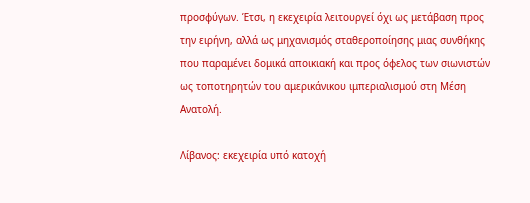προσφύγων. Έτσι, η εκεχειρία λειτουργεί όχι ως μετάβαση προς την ειρήνη, αλλά ως μηχανισμός σταθεροποίησης μιας συνθήκης που παραμένει δομικά αποικιακή και προς όφελος των σιωνιστών ως τοποτηρητών του αμερικάνικου ιμπεριαλισμού στη Μέση Ανατολή.

Λίβανος: εκεχειρία υπό κατοχή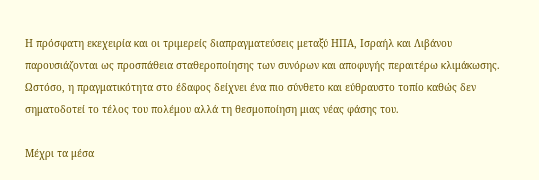Η πρόσφατη εκεχειρία και οι τριμερείς διαπραγματεύσεις μεταξύ ΗΠΑ, Ισραήλ και Λιβάνου παρουσιάζονται ως προσπάθεια σταθεροποίησης των συνόρων και αποφυγής περαιτέρω κλιμάκωσης. Ωστόσο, η πραγματικότητα στο έδαφος δείχνει ένα πιο σύνθετο και εύθραυστο τοπίο καθώς δεν σηματοδοτεί το τέλος του πολέμου αλλά τη θεσμοποίηση μιας νέας φάσης του.

Μέχρι τα μέσα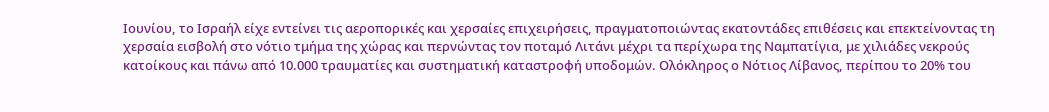Ιουνίου, το Ισραήλ είχε εντείνει τις αεροπορικές και χερσαίες επιχειρήσεις, πραγματοποιώντας εκατοντάδες επιθέσεις και επεκτείνοντας τη χερσαία εισβολή στο νότιο τμήμα της χώρας και περνώντας τον ποταμό Λιτάνι μέχρι τα περίχωρα της Ναμπατίγια, με χιλιάδες νεκρούς κατοίκους και πάνω από 10.000 τραυματίες και συστηματική καταστροφή υποδομών. Ολόκληρος ο Νότιος Λίβανος, περίπου το 20% του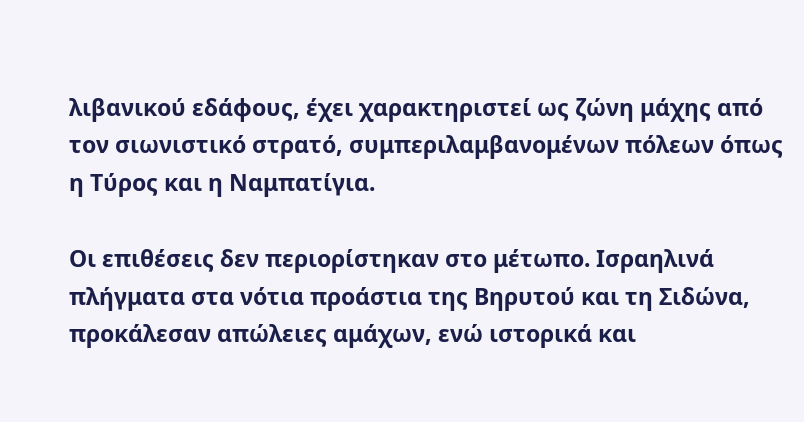λιβανικού εδάφους, έχει χαρακτηριστεί ως ζώνη μάχης από τον σιωνιστικό στρατό, συμπεριλαμβανομένων πόλεων όπως η Τύρος και η Ναμπατίγια.

Οι επιθέσεις δεν περιορίστηκαν στο μέτωπο. Ισραηλινά πλήγματα στα νότια προάστια της Βηρυτού και τη Σιδώνα, προκάλεσαν απώλειες αμάχων, ενώ ιστορικά και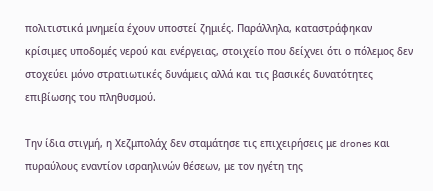πολιτιστικά μνημεία έχουν υποστεί ζημιές. Παράλληλα, καταστράφηκαν κρίσιμες υποδομές νερού και ενέργειας, στοιχείο που δείχνει ότι ο πόλεμος δεν στοχεύει μόνο στρατιωτικές δυνάμεις αλλά και τις βασικές δυνατότητες επιβίωσης του πληθυσμού.

Την ίδια στιγμή, η Χεζμπολάχ δεν σταμάτησε τις επιχειρήσεις με drones και πυραύλους εναντίον ισραηλινών θέσεων, με τον ηγέτη της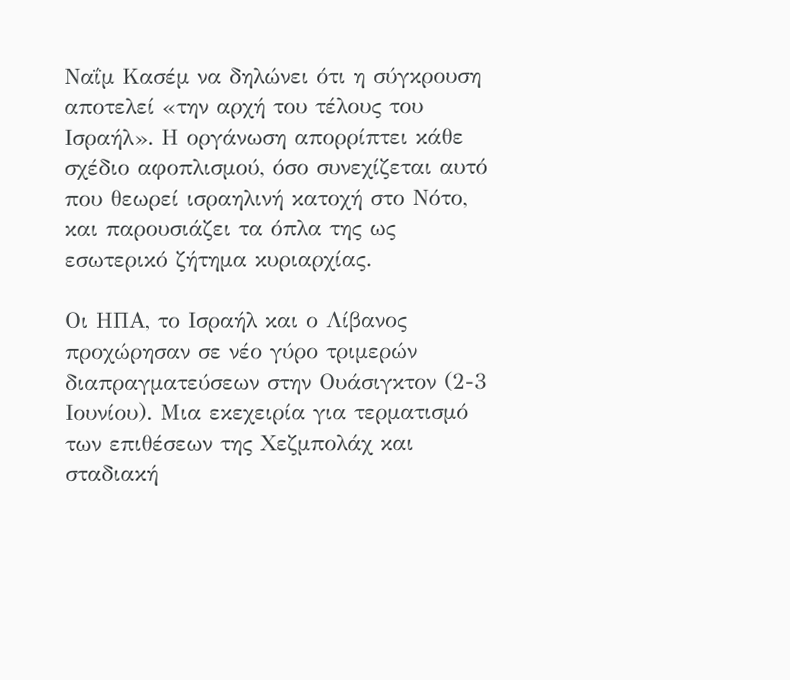Ναΐμ Κασέμ να δηλώνει ότι η σύγκρουση αποτελεί «την αρχή του τέλους του Ισραήλ». Η οργάνωση απορρίπτει κάθε σχέδιο αφοπλισμού, όσο συνεχίζεται αυτό που θεωρεί ισραηλινή κατοχή στο Νότο, και παρουσιάζει τα όπλα της ως εσωτερικό ζήτημα κυριαρχίας.

Οι ΗΠΑ, το Ισραήλ και ο Λίβανος προχώρησαν σε νέο γύρο τριμερών διαπραγματεύσεων στην Ουάσιγκτον (2-3 Ιουνίου). Μια εκεχειρία για τερματισμό των επιθέσεων της Χεζμπολάχ και σταδιακή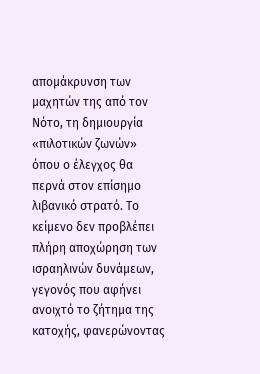απομάκρυνση των μαχητών της από τον Νότο, τη δημιουργία «πιλοτικών ζωνών» όπου ο έλεγχος θα περνά στον επίσημο λιβανικό στρατό. Το κείμενο δεν προβλέπει πλήρη αποχώρηση των ισραηλινών δυνάμεων, γεγονός που αφήνει ανοιχτό το ζήτημα της κατοχής, φανερώνοντας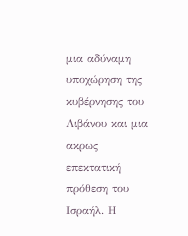μια αδύναμη υποχώρηση της κυβέρνησης του Λιβάνου και μια ακρως επεκτατική πρόθεση του Ισραήλ. Η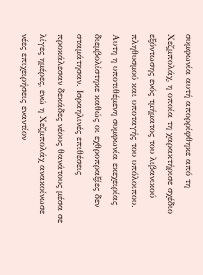συμφωνία αυτή απορρίφθηκε από τη Χεζμπολάχ, η οποία τη χαρακτήρισε σχέδιο εξόντωσης ενός τμήματος του λιβανικού πληθυσμού και υποταγής του υπόλοιπου. Αυτη η υποτιθέμενη συμφωνία εκεχειρίας διεμβολίστηκε καθώς οι εχθροπραξίες δεν σταμάτησαν. Ισραηλινές επιθέσεις προκάλεσαν δεκάδες νέους θανάτους μέσα σε λίγες ημέρες, ενώ η Χεζμπολάχ ανακοίνωσε νέες επιχειρήσεις εναντίον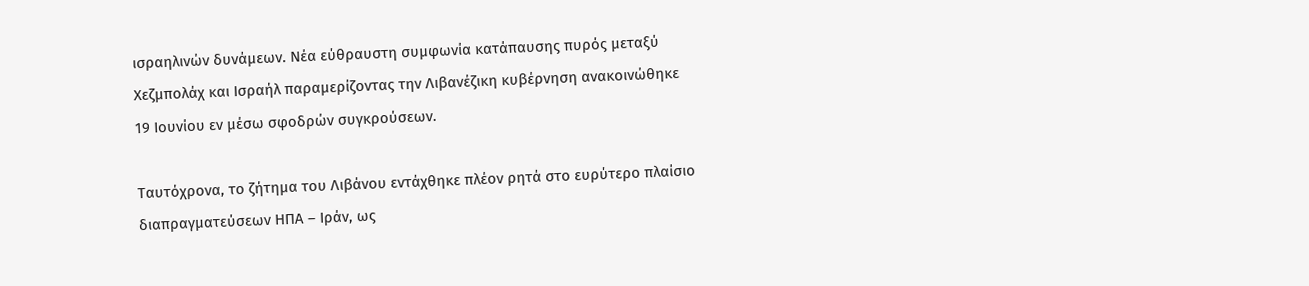ισραηλινών δυνάμεων. Νέα εύθραυστη συμφωνία κατάπαυσης πυρός μεταξύ Χεζμπολάχ και Ισραήλ παραμερίζοντας την Λιβανέζικη κυβέρνηση ανακοινώθηκε 19 Ιουνίου εν μέσω σφοδρών συγκρούσεων.

Ταυτόχρονα, το ζήτημα του Λιβάνου εντάχθηκε πλέον ρητά στο ευρύτερο πλαίσιο διαπραγματεύσεων ΗΠΑ – Ιράν, ως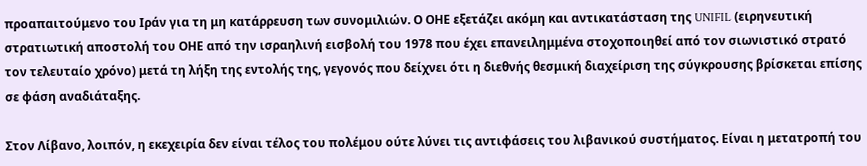προαπαιτούμενο του Ιράν για τη μη κατάρρευση των συνομιλιών. Ο ΟΗΕ εξετάζει ακόμη και αντικατάσταση της UNIFIL (ειρηνευτική στρατιωτική αποστολή του ΟΗΕ από την ισραηλινή εισβολή του 1978 που έχει επανειλημμένα στοχοποιηθεί από τον σιωνιστικό στρατό τον τελευταίο χρόνο) μετά τη λήξη της εντολής της, γεγονός που δείχνει ότι η διεθνής θεσμική διαχείριση της σύγκρουσης βρίσκεται επίσης σε φάση αναδιάταξης.

Στον Λίβανο, λοιπόν, η εκεχειρία δεν είναι τέλος του πολέμου ούτε λύνει τις αντιφάσεις του λιβανικού συστήματος. Είναι η μετατροπή του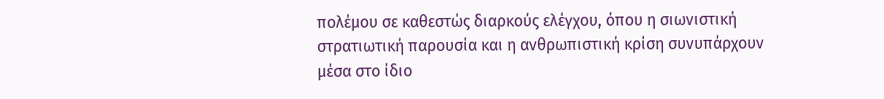πολέμου σε καθεστώς διαρκούς ελέγχου, όπου η σιωνιστική στρατιωτική παρουσία και η ανθρωπιστική κρίση συνυπάρχουν μέσα στο ίδιο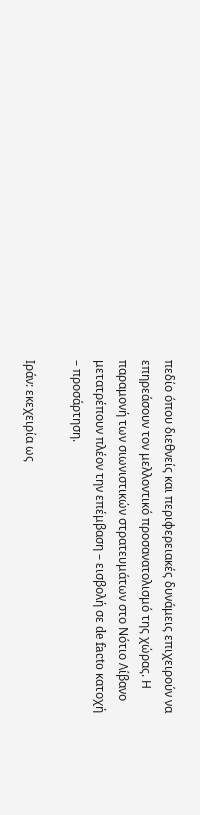πεδίο όπου διεθνείς και περιφερειακές δυνάμεις επιχειρούν να επηρεάσουν τον μελλοντικό προσανατολισμό της χώρας. Η παραμονή των σιωνιστικών στρατευμάτων στο Νότιο Λίβανο μετατρέπουν πλέον την επέμβαση – εισβολή σε de facto κατοχή – προσάρτηση.

Ιράν: εκεχειρία ως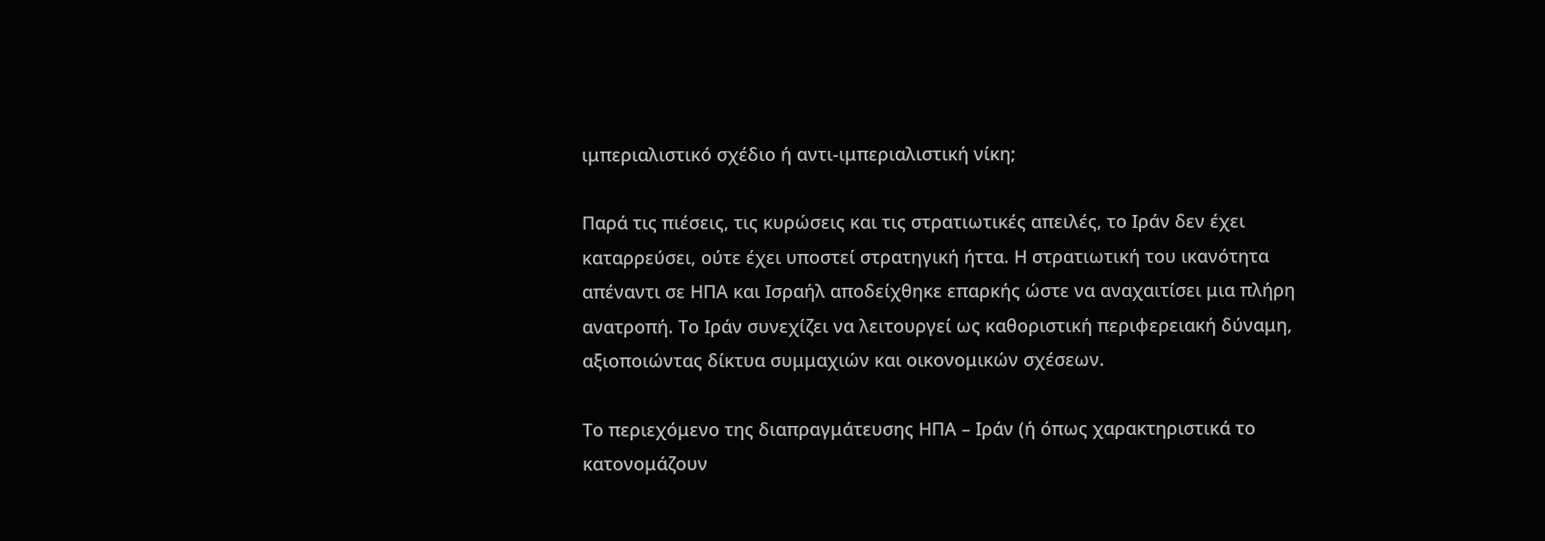ιμπεριαλιστικό σχέδιο ή αντι-ιμπεριαλιστική νίκη;

Παρά τις πιέσεις, τις κυρώσεις και τις στρατιωτικές απειλές, το Ιράν δεν έχει καταρρεύσει, ούτε έχει υποστεί στρατηγική ήττα. Η στρατιωτική του ικανότητα απέναντι σε ΗΠΑ και Ισραήλ αποδείχθηκε επαρκής ώστε να αναχαιτίσει μια πλήρη ανατροπή. Το Ιράν συνεχίζει να λειτουργεί ως καθοριστική περιφερειακή δύναμη, αξιοποιώντας δίκτυα συμμαχιών και οικονομικών σχέσεων.

Το περιεχόμενο της διαπραγμάτευσης ΗΠΑ – Ιράν (ή όπως χαρακτηριστικά το κατονομάζουν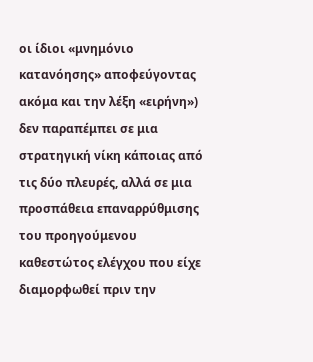οι ίδιοι «μνημόνιο κατανόησης» αποφεύγοντας ακόμα και την λέξη «ειρήνη») δεν παραπέμπει σε μια στρατηγική νίκη κάποιας από τις δύο πλευρές, αλλά σε μια προσπάθεια επαναρρύθμισης του προηγούμενου καθεστώτος ελέγχου που είχε διαμορφωθεί πριν την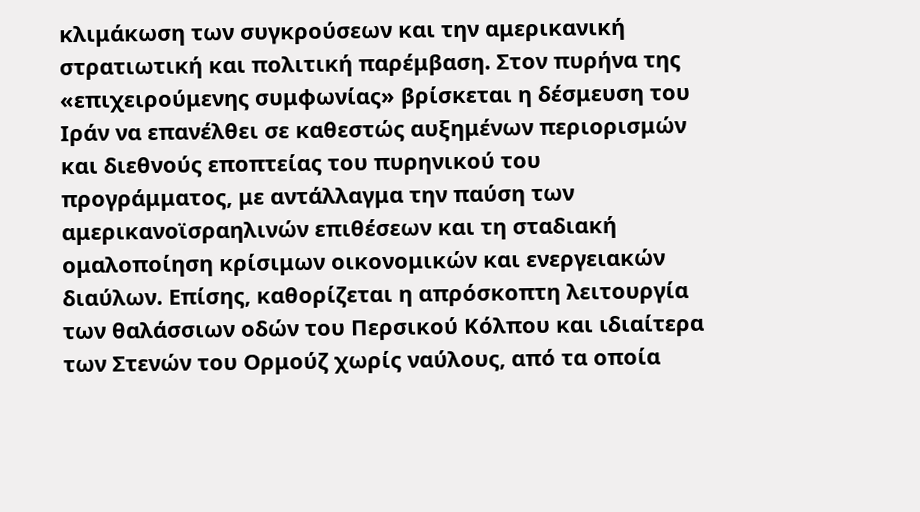κλιμάκωση των συγκρούσεων και την αμερικανική στρατιωτική και πολιτική παρέμβαση. Στον πυρήνα της «επιχειρούμενης συμφωνίας» βρίσκεται η δέσμευση του Ιράν να επανέλθει σε καθεστώς αυξημένων περιορισμών και διεθνούς εποπτείας του πυρηνικού του προγράμματος, με αντάλλαγμα την παύση των αμερικανοϊσραηλινών επιθέσεων και τη σταδιακή ομαλοποίηση κρίσιμων οικονομικών και ενεργειακών διαύλων. Επίσης, καθορίζεται η απρόσκοπτη λειτουργία των θαλάσσιων οδών του Περσικού Κόλπου και ιδιαίτερα των Στενών του Ορμούζ χωρίς ναύλους, από τα οποία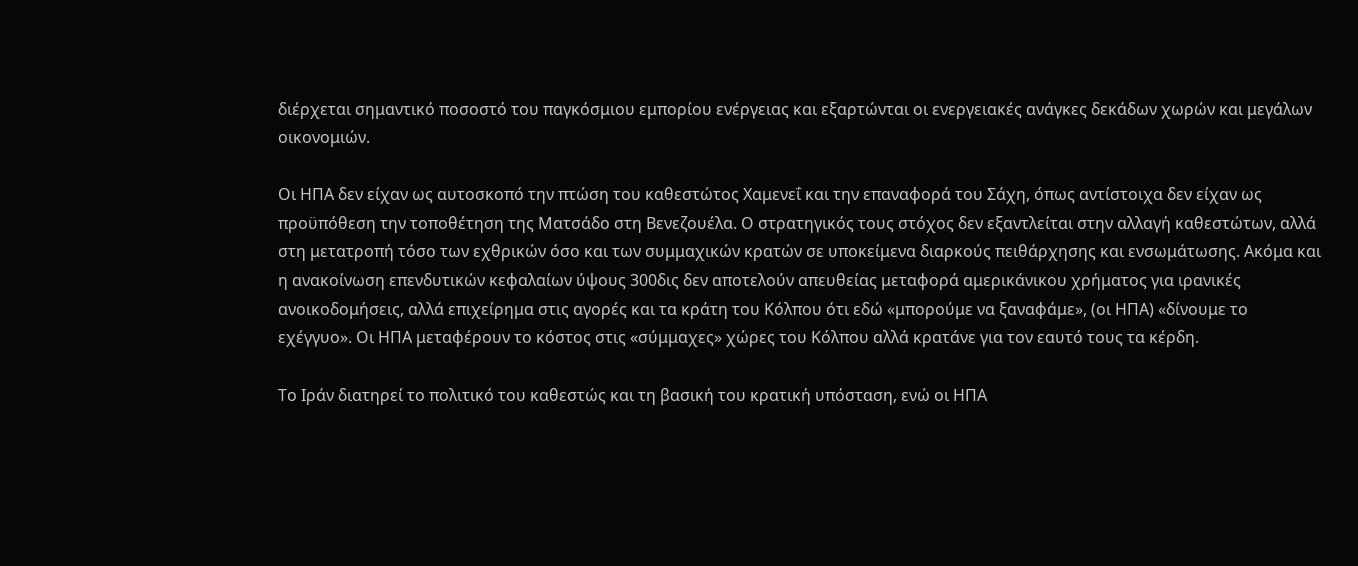διέρχεται σημαντικό ποσοστό του παγκόσμιου εμπορίου ενέργειας και εξαρτώνται οι ενεργειακές ανάγκες δεκάδων χωρών και μεγάλων οικονομιών.

Οι ΗΠΑ δεν είχαν ως αυτοσκοπό την πτώση του καθεστώτος Χαμενεΐ και την επαναφορά του Σάχη, όπως αντίστοιχα δεν είχαν ως προϋπόθεση την τοποθέτηση της Ματσάδο στη Βενεζουέλα. Ο στρατηγικός τους στόχος δεν εξαντλείται στην αλλαγή καθεστώτων, αλλά στη μετατροπή τόσο των εχθρικών όσο και των συμμαχικών κρατών σε υποκείμενα διαρκούς πειθάρχησης και ενσωμάτωσης. Ακόμα και η ανακοίνωση επενδυτικών κεφαλαίων ύψους 300δις δεν αποτελούν απευθείας μεταφορά αμερικάνικου χρήματος για ιρανικές ανοικοδομήσεις, αλλά επιχείρημα στις αγορές και τα κράτη του Κόλπου ότι εδώ «μπορούμε να ξαναφάμε», (οι ΗΠΑ) «δίνουμε το εχέγγυο». Οι ΗΠΑ μεταφέρουν το κόστος στις «σύμμαχες» χώρες του Κόλπου αλλά κρατάνε για τον εαυτό τους τα κέρδη.

Το Ιράν διατηρεί το πολιτικό του καθεστώς και τη βασική του κρατική υπόσταση, ενώ οι ΗΠΑ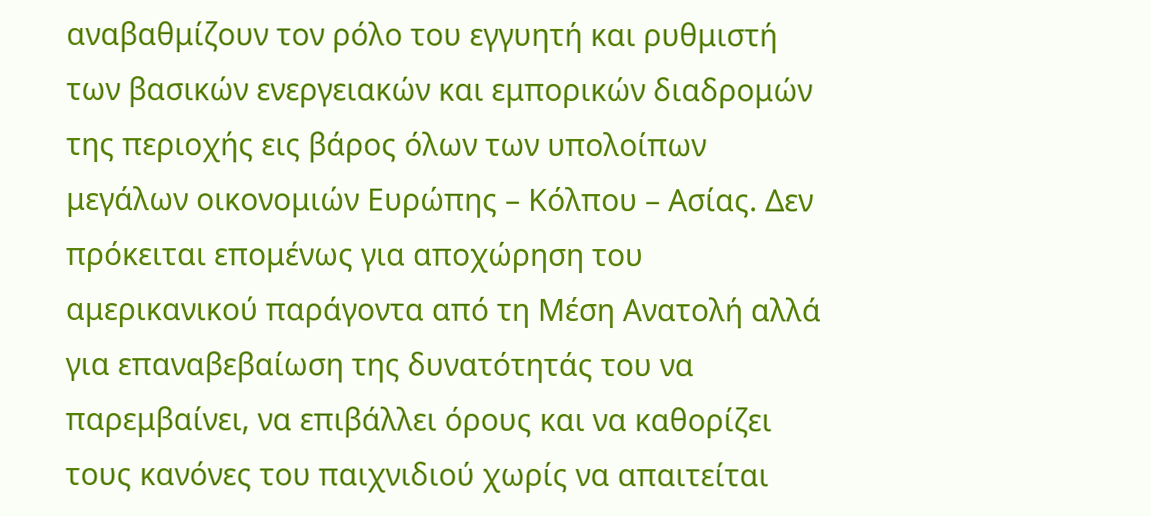αναβαθμίζουν τον ρόλο του εγγυητή και ρυθμιστή των βασικών ενεργειακών και εμπορικών διαδρομών της περιοχής εις βάρος όλων των υπολοίπων μεγάλων οικονομιών Ευρώπης – Κόλπου – Ασίας. Δεν πρόκειται επομένως για αποχώρηση του αμερικανικού παράγοντα από τη Μέση Ανατολή αλλά για επαναβεβαίωση της δυνατότητάς του να παρεμβαίνει, να επιβάλλει όρους και να καθορίζει τους κανόνες του παιχνιδιού χωρίς να απαιτείται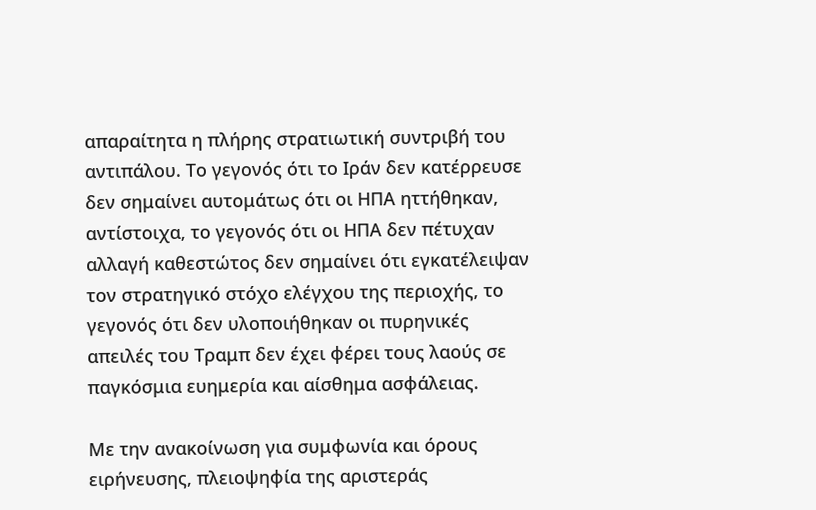απαραίτητα η πλήρης στρατιωτική συντριβή του αντιπάλου. Το γεγονός ότι το Ιράν δεν κατέρρευσε δεν σημαίνει αυτομάτως ότι οι ΗΠΑ ηττήθηκαν, αντίστοιχα, το γεγονός ότι οι ΗΠΑ δεν πέτυχαν αλλαγή καθεστώτος δεν σημαίνει ότι εγκατέλειψαν τον στρατηγικό στόχο ελέγχου της περιοχής, το γεγονός ότι δεν υλοποιήθηκαν οι πυρηνικές απειλές του Τραμπ δεν έχει φέρει τους λαούς σε παγκόσμια ευημερία και αίσθημα ασφάλειας.

Με την ανακοίνωση για συμφωνία και όρους ειρήνευσης, πλειοψηφία της αριστεράς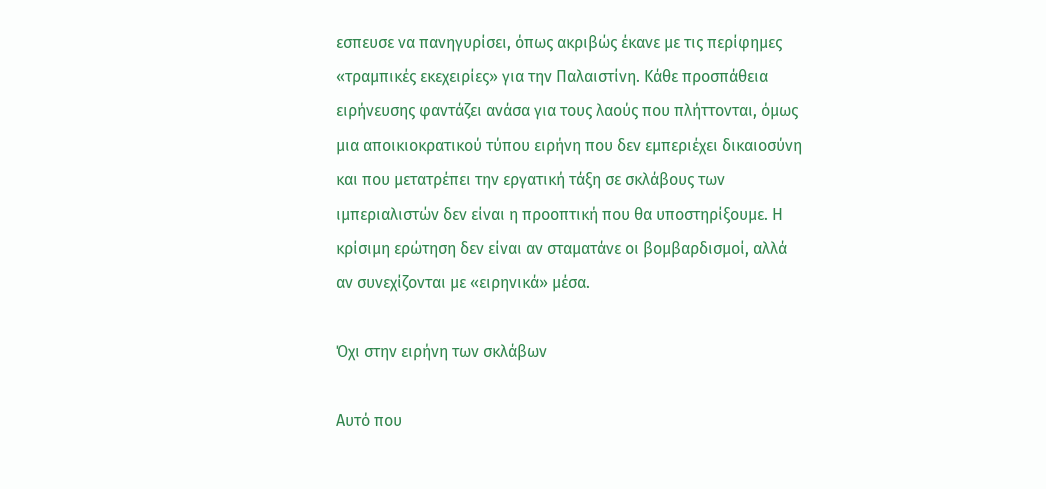εσπευσε να πανηγυρίσει, όπως ακριβώς έκανε με τις περίφημες «τραμπικές εκεχειρίες» για την Παλαιστίνη. Κάθε προσπάθεια ειρήνευσης φαντάζει ανάσα για τους λαούς που πλήττονται, όμως μια αποικιοκρατικού τύπου ειρήνη που δεν εμπεριέχει δικαιοσύνη και που μετατρέπει την εργατική τάξη σε σκλάβους των ιμπεριαλιστών δεν είναι η προοπτική που θα υποστηρίξουμε. Η κρίσιμη ερώτηση δεν είναι αν σταματάνε οι βομβαρδισμοί, αλλά αν συνεχίζονται με «ειρηνικά» μέσα.

Όχι στην ειρήνη των σκλάβων

Αυτό που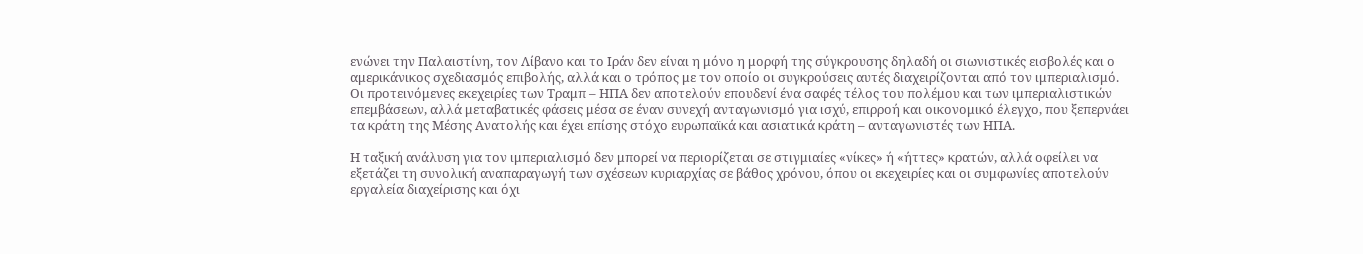ενώνει την Παλαιστίνη, τον Λίβανο και το Ιράν δεν είναι η μόνο η μορφή της σύγκρουσης δηλαδή οι σιωνιστικές εισβολές και ο αμερικάνικος σχεδιασμός επιβολής, αλλά και ο τρόπος με τον οποίο οι συγκρούσεις αυτές διαχειρίζονται από τον ιμπεριαλισμό. Οι προτεινόμενες εκεχειρίες των Τραμπ – ΗΠΑ δεν αποτελούν επουδενί ένα σαφές τέλος του πολέμου και των ιμπεριαλιστικών επεμβάσεων, αλλά μεταβατικές φάσεις μέσα σε έναν συνεχή ανταγωνισμό για ισχύ, επιρροή και οικονομικό έλεγχο, που ξεπερνάει τα κράτη της Μέσης Ανατολής και έχει επίσης στόχο ευρωπαϊκά και ασιατικά κράτη – ανταγωνιστές των ΗΠΑ.

Η ταξική ανάλυση για τον ιμπεριαλισμό δεν μπορεί να περιορίζεται σε στιγμιαίες «νίκες» ή «ήττες» κρατών, αλλά οφείλει να εξετάζει τη συνολική αναπαραγωγή των σχέσεων κυριαρχίας σε βάθος χρόνου, όπου οι εκεχειρίες και οι συμφωνίες αποτελούν εργαλεία διαχείρισης και όχι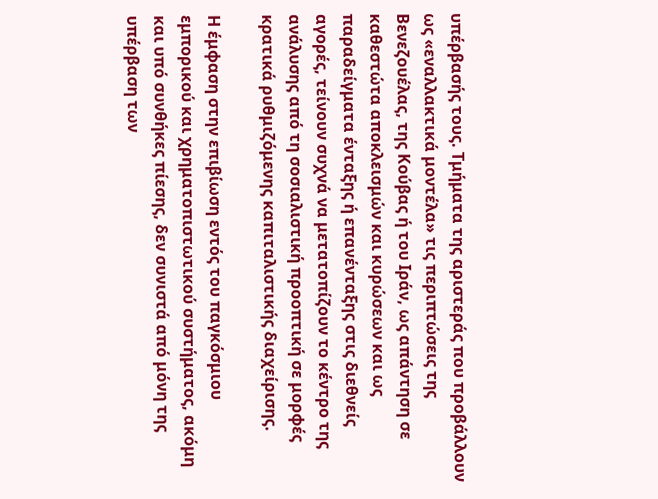υπέρβασής τους. Τμήματα της αριστεράς που προβάλλουν ως «εναλλακτικά μοντέλα» τις περιπτώσεις της Βενεζουέλας, της Κούβας ή του Ιράν, ως απάντηση σε καθεστώτα αποκλεισμών και κυρώσεων και ως παραδείγματα ένταξης ή επανένταξης στις διεθνείς αγορές, τείνουν συχνά να μετατοπίζουν το κέντρο της ανάλυσης από τη σοσιαλιστική προοπτική σε μορφές κρατικά ρυθμιζόμενης καπιταλιστικής διαχείρισης.

Η έμφαση στην επιβίωση εντός του παγκόσμιου εμπορικού και χρηματοπιστωτικού συστήματος, ακόμη και υπό συνθήκες πίεσης, δεν συνιστά από μόνη της υπέρβαση των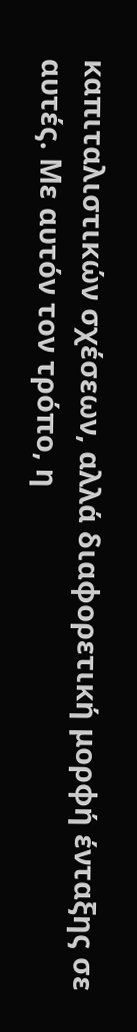καπιταλιστικών σχέσεων, αλλά διαφορετική μορφή ένταξης σε αυτές. Με αυτόν τον τρόπο, η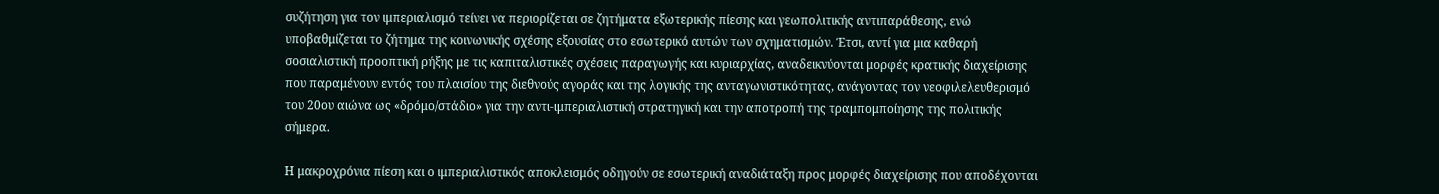συζήτηση για τον ιμπεριαλισμό τείνει να περιορίζεται σε ζητήματα εξωτερικής πίεσης και γεωπολιτικής αντιπαράθεσης, ενώ υποβαθμίζεται το ζήτημα της κοινωνικής σχέσης εξουσίας στο εσωτερικό αυτών των σχηματισμών. Έτσι, αντί για μια καθαρή σοσιαλιστική προοπτική ρήξης με τις καπιταλιστικές σχέσεις παραγωγής και κυριαρχίας, αναδεικνύονται μορφές κρατικής διαχείρισης που παραμένουν εντός του πλαισίου της διεθνούς αγοράς και της λογικής της ανταγωνιστικότητας, ανάγοντας τον νεοφιλελευθερισμό του 20ου αιώνα ως «δρόμο/στάδιο» για την αντι-ιμπεριαλιστική στρατηγική και την αποτροπή της τραμπομποίησης της πολιτικής σήμερα.

Η μακροχρόνια πίεση και ο ιμπεριαλιστικός αποκλεισμός οδηγούν σε εσωτερική αναδιάταξη προς μορφές διαχείρισης που αποδέχονται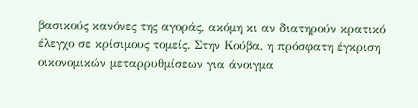βασικούς κανόνες της αγοράς, ακόμη κι αν διατηρούν κρατικό έλεγχο σε κρίσιμους τομείς. Στην Κούβα, η πρόσφατη έγκριση οικονομικών μεταρρυθμίσεων για άνοιγμα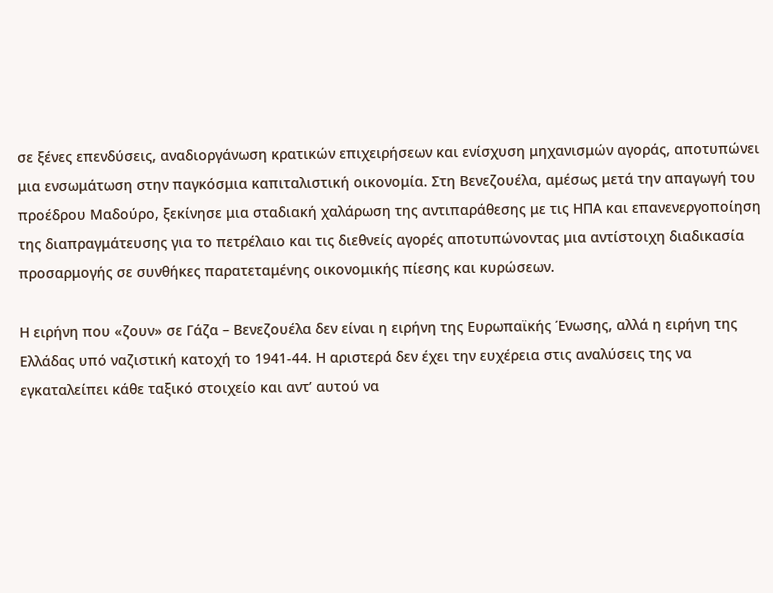σε ξένες επενδύσεις, αναδιοργάνωση κρατικών επιχειρήσεων και ενίσχυση μηχανισμών αγοράς, αποτυπώνει μια ενσωμάτωση στην παγκόσμια καπιταλιστική οικονομία. Στη Βενεζουέλα, αμέσως μετά την απαγωγή του προέδρου Μαδούρο, ξεκίνησε μια σταδιακή χαλάρωση της αντιπαράθεσης με τις ΗΠΑ και επανενεργοποίηση της διαπραγμάτευσης για το πετρέλαιο και τις διεθνείς αγορές αποτυπώνοντας μια αντίστοιχη διαδικασία προσαρμογής σε συνθήκες παρατεταμένης οικονομικής πίεσης και κυρώσεων.

Η ειρήνη που «ζουν» σε Γάζα – Βενεζουέλα δεν είναι η ειρήνη της Ευρωπαϊκής Ένωσης, αλλά η ειρήνη της Ελλάδας υπό ναζιστική κατοχή το 1941-44. Η αριστερά δεν έχει την ευχέρεια στις αναλύσεις της να εγκαταλείπει κάθε ταξικό στοιχείο και αντ’ αυτού να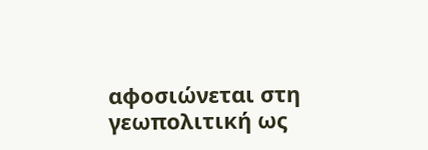αφοσιώνεται στη γεωπολιτική ως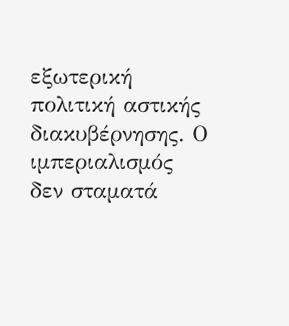εξωτερική πολιτική αστικής διακυβέρνησης. Ο ιμπεριαλισμός δεν σταματά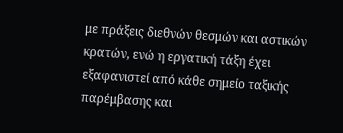με πράξεις διεθνών θεσμών και αστικών κρατών, ενώ η εργατική τάξη έχει εξαφανιστεί από κάθε σημείο ταξικής παρέμβασης και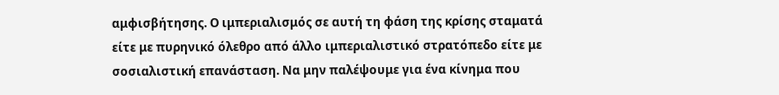αμφισβήτησης. Ο ιμπεριαλισμός σε αυτή τη φάση της κρίσης σταματά είτε με πυρηνικό όλεθρο από άλλο ιμπεριαλιστικό στρατόπεδο είτε με σοσιαλιστική επανάσταση. Να μην παλέψουμε για ένα κίνημα που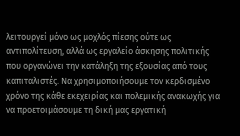λειτουργεί μόνο ως μοχλός πίεσης ούτε ως αντιπολίτευση, αλλά ως εργαλείο άσκησης πολιτικής που οργανώνει την κατάληξη της εξουσίας από τους καπιταλιστές. Να χρησιμοποιήσουμε τον κερδισμένο χρόνο της κάθε εκεχειρίας και πολεμικής ανακωχής για να προετοιμάσουμε τη δική μας εργατική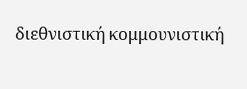διεθνιστική κομμουνιστική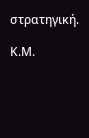στρατηγική.

Κ.Μ.